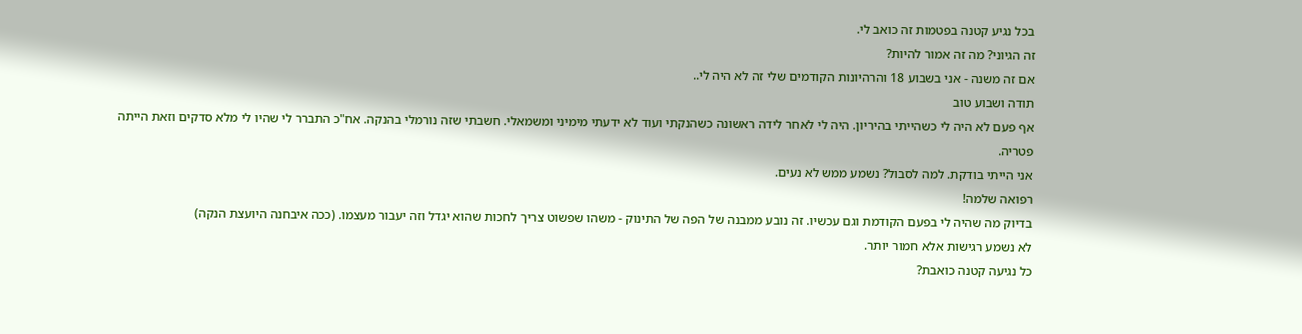בכל נגיע קטנה בפטמות זה כואב לי.
זה הגיוני? מה זה אמור להיות?
אם זה משנה - אני בשבוע 18 והרהיונות הקודמים שלי זה לא היה לי..
תודה ושבוע טוב
אף פעם לא היה לי כשהייתי בהיריון. היה לי לאחר לידה ראשונה כשהנקתי ועוד לא ידעתי מימיני ומשמאלי. חשבתי שזה נורמלי בהנקה. אח"כ התברר לי שהיו לי מלא סדקים וזאת הייתה פטריה.
אני הייתי בודקת. למה לסבול? נשמע ממש לא נעים.
רפואה שלמה!
בדיוק מה שהיה לי בפעם הקודמת וגם עכשיו. זה נובע ממבנה של הפה של התינוק - משהו שפשוט צריך לחכות שהוא יגדל וזה יעבור מעצמו. (ככה איבחנה היועצת הנקה)
לא נשמע רגישות אלא חמור יותר.
כל נגיעה קטנה כואבת?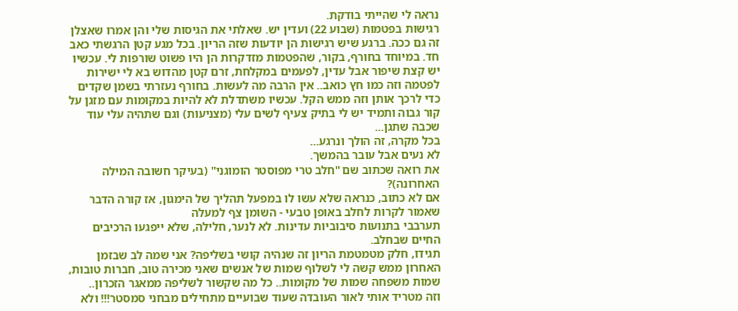נראה לי שהייתי בודקת.
רגישות בפטמות (שבוע 22) ועדין יש. שאלתי את הגיסות שלי והן אמרו שאצלן זה גם ככה. ברגע שיש רגישות הן יודעות שזה הריון. בכל מגע קטן הרגשתי כאב חד. במיוחד בחורף, בקור, שהפטמות מזדקרות הן היו פשוט שורפות לי. עכשיו יש קצת שיפור אבל עדין, לפעמים במקלחת, זרם קטן מהדוש בא לי ישירות לפטמה וזה כמו חץ כואב.. אין הרבה מה לעשות. בחורף נעזרתי בשמן שקדים כדי לרכך אותן וזה ממש הקל. עכשיו משתדלת לא להיות במקומות עם מזגן על קור גבוה ותמיד יש לי בתיק צעיף לשים עלי (מצניעות) וגם שתהיה עלי עוד שכבה שתגן...
בכל מקרה, זה הולך ונרגע...
לא נעים אבל עובר בהמשך.
את רואה שכתוב שם "חלב טרי מפוסטר הומוגני" (בעיקר חשובה המילה האחרונה)?
אם לא כתוב, כנראה שלא עשו לו במפעל תהליך של הימגון, אז קורה הדבר שאמור לקרות לחלב באופן טבעי - השומן צף למעלה
תערבבי בתנועות סיבוביות עדינות. לא לנער, חלילה, שלא ייפגעו הרכיבים החיים שבחלב.
תגידו, חלק מטמטמת הריון זה שנהיה קושי בשליפה? אני שמה לב שבזמן האחרון ממש קשה לי לשלוף שמות של אנשים שאני מכירה טוב, חברות טובות, שמות משפחה שמות של מקומות.. כל מה שקשור לשליפה ממאגר הזכרון..
וזה מטריד אותי לאור העובדה שעוד שבועיים מתחילים מבחני סמסטר!!! ולא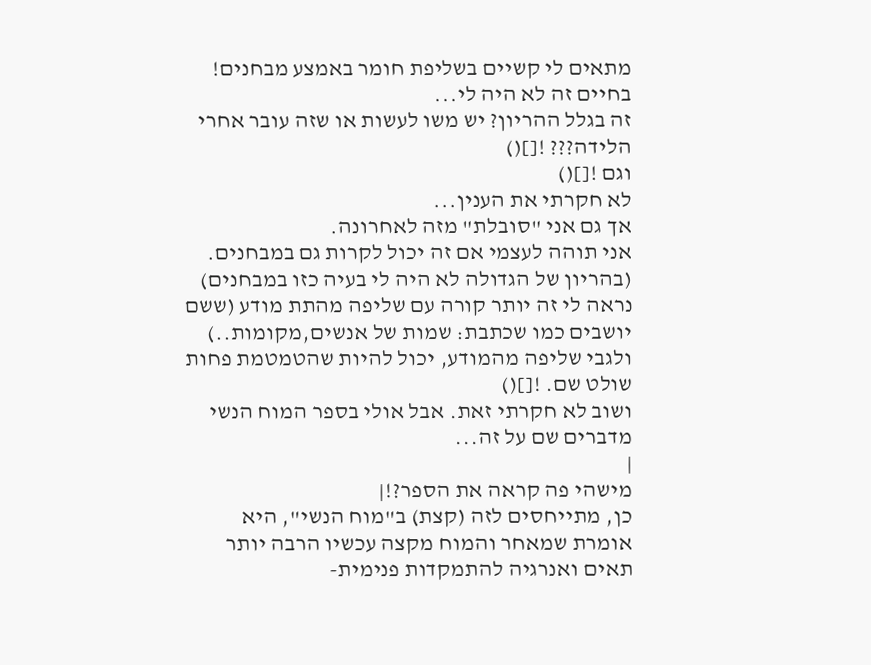מתאים לי קשיים בשליפת חומר באמצע מבחנים! בחיים זה לא היה לי...
זה בגלל ההריון? יש משו לעשות או שזה עובר אחרי הלידה??? ![]()
וגם ![]()
לא חקרתי את הענין...
אך גם אני "סובלת" מזה לאחרונה.
אני תוהה לעצמי אם זה יכול לקרות גם במבחנים.
(בהריון של הגדולה לא היה לי בעיה כזו במבחנים)
נראה לי זה יותר קורה עם שליפה מהתת מודע (ששם יושבים כמו שכתבת: שמות של אנשים,מקומות..)
ולגבי שליפה מהמודע, יכול להיות שהטמטמת פחות שולט שם. ![]()
ושוב לא חקרתי זאת. אבל אולי בספר המוח הנשי מדברים שם על זה...
|
מישהי פה קראה את הספר?!|
כן, מתייחסים לזה (קצת) ב"מוח הנשי", היא אומרת שמאחר והמוח מקצה עכשיו הרבה יותר תאים ואנרגיה להתמקדות פנימית-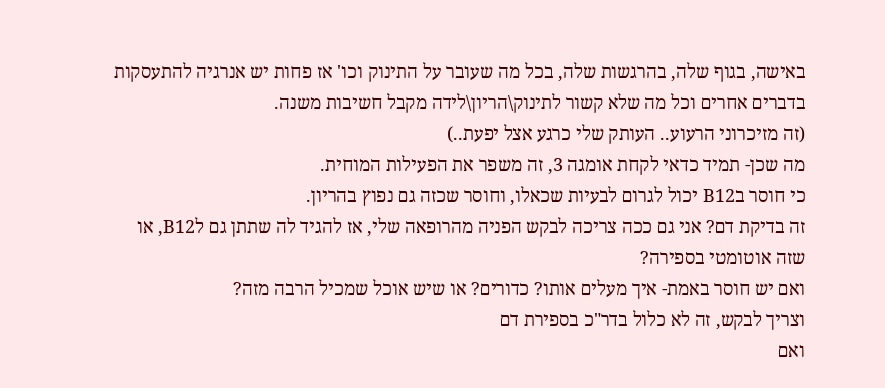באישה, בגוף שלה, בהרגשות שלה, בכל מה שעובר על התינוק וכו' אז פחות יש אנרגיה להתעסקות בדברים אחרים וכל מה שלא קשור לתינוק\הריון\לידה מקבל חשיבות משנה.
(זה מזיכרוני הרעוע.. העותק שלי כרגע אצל יפעת..)
מה שכן- תמיד כדאי לקחת אומגה 3, זה משפר את הפעילות המוחית.
כי חוסר בB12 יכול לגרום לבעיות שכאלו, וחוסר שכזה גם נפוץ בהריון.
זה בדיקת דם? אני גם ככה צריכה לבקש הפניה מהרופאה שלי, אז להגיד לה שתתן גם לB12, או שזה אוטומטי בספירה?
ואם יש חוסר באמת- איך מעלים אותו? כדורים? או שיש אוכל שמכיל הרבה מזה?
וצריך לבקש, זה לא כלול בדר"כ בספירת דם
ואם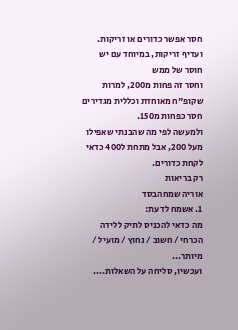חסר אפשר כדורים או זריקות. ועדיף זריקות, במיוחד עם יש חוסר של ממש
וחסר זה פחות מ200, למרות שקופ"ח מאוחדת וכללית מגדירים חסר כפחות מ150.
ולמעשה לפי מה שהבנתי שאפילו מעל 200, אבל מתחת ל400 כדאי לקחת כדורים.
רק בריאות
אוריה שמחהבסד
1. אשמח לדעת:
מה כדאי להכניס לתיק ללידה
הכרחי / חשוב / נחוץ / מועיל / מיותר...
ועכשיו, סליחה על השאלות....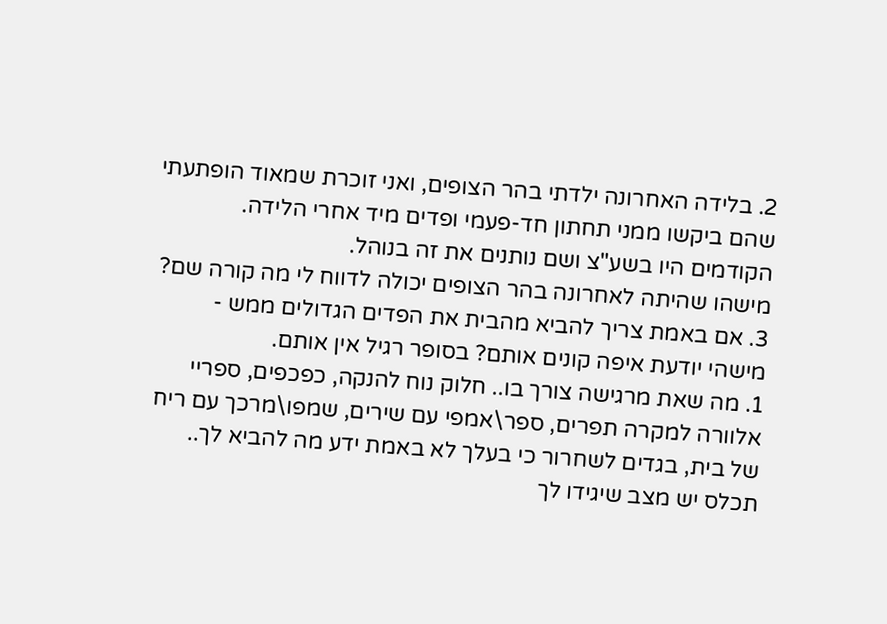2. בלידה האחרונה ילדתי בהר הצופים, ואני זוכרת שמאוד הופתעתי שהם ביקשו ממני תחתון חד-פעמי ופדים מיד אחרי הלידה. הקודמים היו בשע"צ ושם נותנים את זה בנוהל.
מישהו שהיתה לאחרונה בהר הצופים יכולה לדווח לי מה קורה שם?
3. אם באמת צריך להביא מהבית את הפדים הגדולים ממש - מישהי יודעת איפה קונים אותם? בסופר רגיל אין אותם.
1. מה שאת מרגישה צורך בו.. חלוק נוח להנקה, כפכפים, ספריי אלוורה למקרה תפרים, ספר\אמפי עם שירים, שמפו\מרכך עם ריח של בית, בגדים לשחרור כי בעלך לא באמת ידע מה להביא לך.. תכלס יש מצב שיגידו לך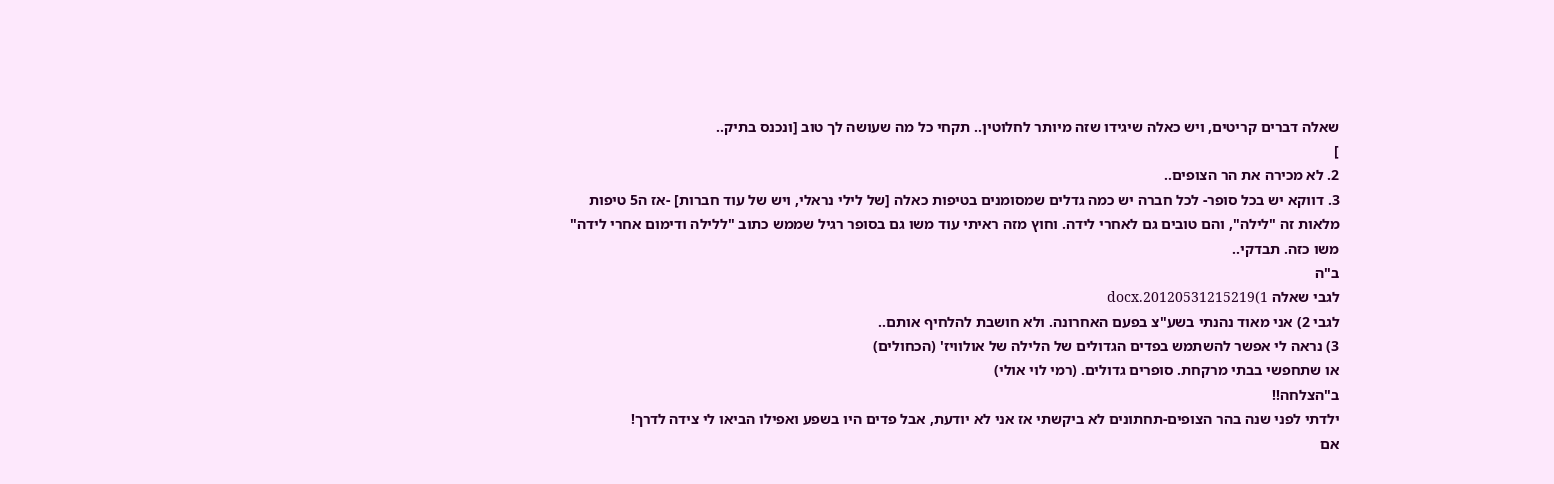שאלה דברים קריטים, ויש כאלה שיגידו שזה מיותר לחלוטין.. תקחי כל מה שעושה לך טוב [ונכנס בתיק..
]
2. לא מכירה את הר הצופים..
3. דווקא יש בכל סופר- לכל חברה יש כמה גדלים שמסומנים בטיפות כאלה [של לילי נראלי, ויש של עוד חברות] -אז ה5 טיפות מלאות זה "לילה", והם טובים גם לאחרי לידה. וחוץ מזה ראיתי עוד משו גם בסופר רגיל שממש כתוב "ללילה ודימום אחרי לידה" משו כזה. תבדקי..
ב"ה
לגבי שאלה 1)20120531215219.docx
לגבי 2) אני מאוד נהנתי בשע"צ בפעם האחרונה. ולא חושבת להלחיף אותם..
3) נראה לי אפשר להשתמש בפדים הגדולים של הלילה של אולוויז' (הכחולים)
או שתחפשי בבתי מרקחת. סופרים גדולים. (רמי לוי אולי)
ב"הצלחה!!
ילדתי לפני שנה בהר הצופים-תחתונים לא ביקשתי אז אני לא יודעת, אבל פדים היו בשפע ואפילו הביאו לי צידה לדרך!
אם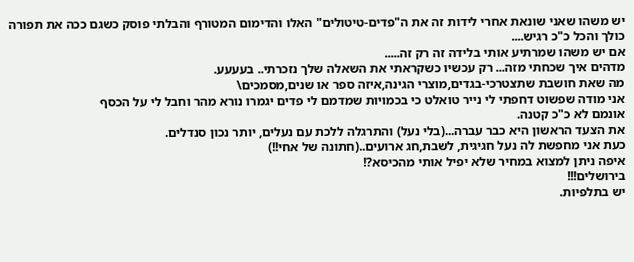יש משהו שאני שונאת אחרי לידות זה את ה"פדים-טיטולים" האלו והדימום המטורף והבלתי פוסק כשגם ככה את תפורה כולך והכל כ"כ רגיש....
אם יש משהו שמרתיע אותי בלידה זה רק זה.....
מדהים איך שכחתי מזה... רק עכשיו כשקראתי את השאלה שלך נזכרתי.. בעעעע.
מה שאת חושבת שתצטרכי-בגדים,מוצרי הגינה,איזה ספר או שנים,מסמכים\
אני מודה שפשוט דחפתי לי נייר טואלט כי בכמויות שמדמם לי פדים יגמרו נורא מהר וחבל לי על הכסף
אונמם לא כ"כ קטנה.
את הצעד הראשון היא כבר עברה...(בלי נעל) והתרגלה ללכת עם נעלים, יותר נכון סנדלים.
כעת אני מחפשת לה נעל חגיגית, לשבת,חג ארועים..(חתונה של אחי!!)
איפה ניתן למצוא במחיר שלא יפיל אותי מהכיסא?!
בירושלים!!!
יש בתלפיות.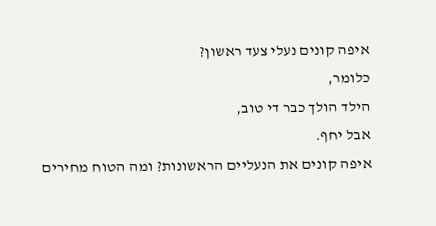איפה קונים נעלי צעד ראשון?
כלומר,
הילד הולך כבר די טוב,
אבל יחף.
איפה קונים את הנעליים הראשונות? ומה הטוח מחירים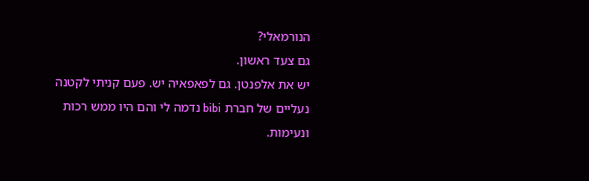הנורמאלי?
גם צעד ראשון.
יש את אלפנטן. גם לפאפאיה יש. פעם קניתי לקטנה נעליים של חברת bibi נדמה לי והם היו ממש רכות ונעימות.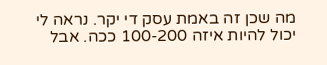מה שכן זה באמת עסק די יקר. נראה לי יכול להיות איזה 100-200 ככה. אבל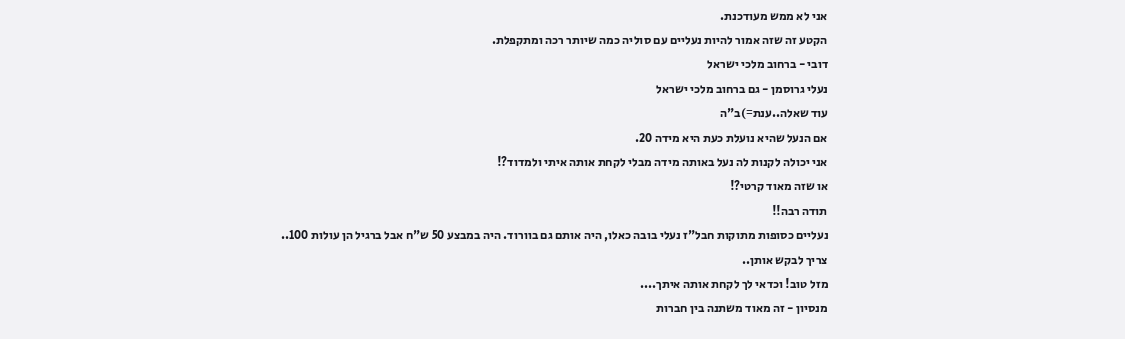אני לא ממש מעודכנת.
הקטע זה שזה אמור להיות נעליים עם סוליה כמה שיותר רכה ומתקפלת.
דובי - ברחוב מלכי ישראל
נעלי גרוסמן - גם ברחוב מלכי ישראל
עוד שאלה..ענת=)ב"ה
אם הנעל שהיא נועלת כעת היא מידה 20.
אני יכולה לקנות לה נעל באותה מידה מבלי לקחת אותה איתי ולמדוד?!
או שזה מאוד קרטי?!
תודה רבה!!
נעליים כסופות מתוקות חבל"ז נעלי בובה כאלו, היה אותם גם בוורוד. היה במבצע 50 ש"ח אבל ברגיל הן עולות 100..
צריך לבקש אותן..
מזל טוב! וכדאי לך לקחת אותה איתך....
מנסיון - זה מאוד משתנה בין חברות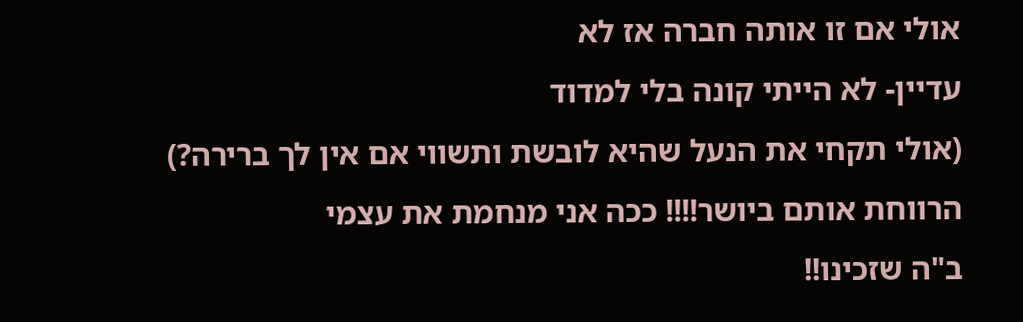אולי אם זו אותה חברה אז לא
עדיין- לא הייתי קונה בלי למדוד
(אולי תקחי את הנעל שהיא לובשת ותשווי אם אין לך ברירה?)
הרווחת אותם ביושר!!!! ככה אני מנחמת את עצמי
ב"ה שזכינו!!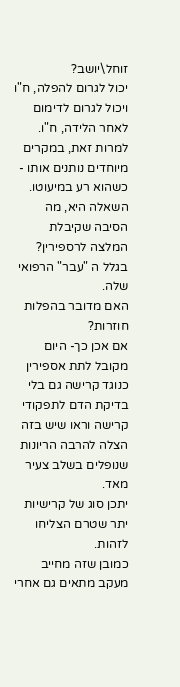זוחל\יושב?
יכול לגרום להפלה, ח"ו ויכול לגרום לדימום לאחר הלידה, ח"ו.
למרות זאת, במקרים מיוחדים נותנים אותו - כשהוא רע במיעוטו.
השאלה היא, מה הסיבה שקיבלת המלצה לרספירין?
בגלל ה "עבר" הרפואי שלה.
האם מדובר בהפלות חוזרות?
אם אכן כך- היום מקובל לתת אספירין כנוגד קרישה גם בלי בדיקת הדם לתפקודי קרישה וראו שיש בזה הצלה להרבה הריונות שנופלים בשלב צעיר מאד.
יתכן סוג של קרישיות יתר שטרם הצליחו לזהות.
כמובן שזה מחייב מעקב מתאים גם אחרי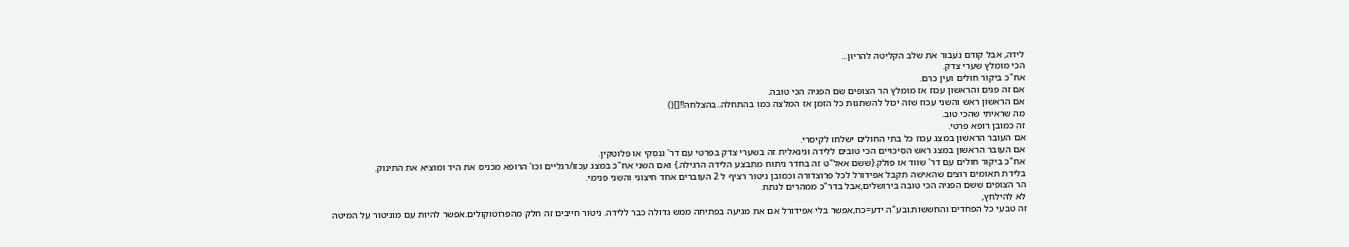לידה, אבל קודם נעבור את שלב הקליטה להריון...
הכי מומלץ שערי צדק.
אח"כ ביקור חולים ועין כרם.
אם זה פגים והראשון עכוז אז מומלץ הר הצופים שם הפגיה הכי טובה.
אם הראשון ראש והשני עכוז שזה יכול להשתנות כל הזמן אז המלצה כמו בהתחלה..בהצלחה!![]()
מה שראיתי שהכי טוב.
זה כמובן רופא פרטי.
אם העובר הראשון במצג עכוז כל בתי החולים ישלחו לקיסרי.
אם העובר הראשון במצג ראש הסיכויים הכי טובים ללידה וגינאלית זה בשערי צדק בפרטי עם דר' גנסקי או פלוטקין.
אח"כ ביקור חולים עם דר' שווד או פולק.{ששם אאל"ט זה בחדר ניתוח מתבצע הלידה הרגילה.} ואם השני אח"כ במצג עכזו/רגליים וכו' הרופא מכניס את היד ומוציא את התינוק.
בלידת תאומים רוצים שהאישה תקבל אפידורל לכל פרוצדורה וכמובן ניטור רציף ל 2 העוברים אחד חיצוני והשני פנימי.
הר הצופים ששם הפגיה הכי טובה בירושלים,אבל בדר"כ ממהרים לנתח.
לא להילחץ,
זה טבעי כל הפחדים והחששות.ובע"ה ידע=כח,אפשר בלי אפידורל אם את מגיעה בפתיחה ממש גדולה כבר ללידה. ניטור חייבים זה חלק מהפרוטוקולים.אפשר להיות עם מוניטור על המיטה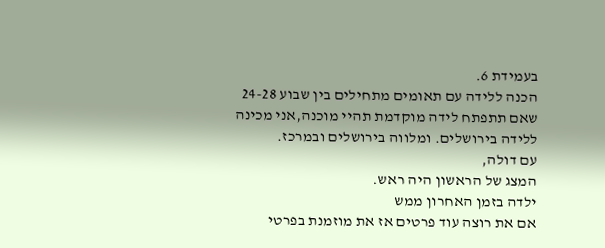בעמידת 6.
הכנה ללידה עם תאומים מתחילים בין שבוע 24-28 שאם תתפתח לידה מוקדמת תהיי מוכנה,אני מכינה ללידה בירושלים. ומלווה בירושלים ובמרכז.
עם דולה,
המצג של הראשון היה ראש.
ילדה בזמן האחרון ממש
אם את רוצה עוד פרטים אז את מוזמנת בפרטי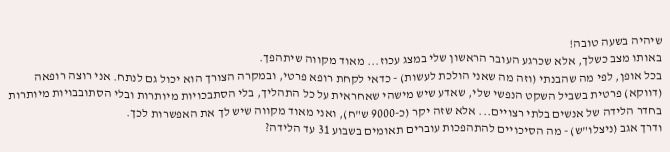שיהיה בשעה טובה!
באותו מצב כשלך, אלא שכרגע העובר הראשון שלי במצג עכוז... מאוד מקווה שיתהפך.
בכל אופן, לפי מה שהבנתי (וזה מה שאני הולכת לעשות) - כדאי לקחת רופא פרטי, ובמקרה הצורך הוא יכול גם לנתח. אני רוצה רופאה (דווקא) פרטית בשביל השקט הנפשי שלי, שאדע שיש מישהי שאחראית על כל התהליך, בלי הסתבכויות מיותרות ובלי הסתובבויות מיותרות בחדר הלידה של אנשים בלתי רצויים... אלא שזה יקר (כ-9000 ש"ח), ואני מאוד מקווה שיש לך את האפשרות לכך.
ודרך אגב (ניצלו"ש) - מה הסיכויים להתהפכות עוברים תאומים בשבוע 31 עד הלידה?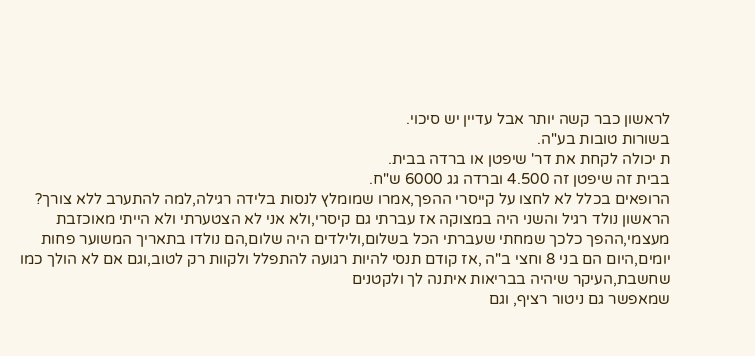לראשון כבר קשה יותר אבל עדיין יש סיכוי.
בשורות טובות בע"ה.
ת יכולה לקחת את דר' שיפטן או ברדה בבית.
בבית זה שיפטן זה 4.500 וברדה גג 6000 ש"ח.
הרופאים בכלל לא לחצו על קייסרי ההפך,אמרו שמומלץ לנסות בלידה רגילה,למה להתערב ללא צורך?
הראשון נולד רגיל והשני היה במצוקה אז עברתי גם קיסרי,ולא אני לא הצטערתי ולא הייתי מאוכזבת מעצמי,ההפך כלכך שמחתי שעברתי הכל בשלום,ולילדים היה שלום,הם נולדו בתאריך המשוער פחות יומים,היום הם בני 8 וחצי ב"ה ,אז קודם תנסי להיות רגועה להתפלל ולקוות רק לטוב,וגם אם לא הולך כמו שחשבת,העיקר שיהיה בבריאות איתנה לך ולקטנים
שמאפשר גם ניטור רציף, וגם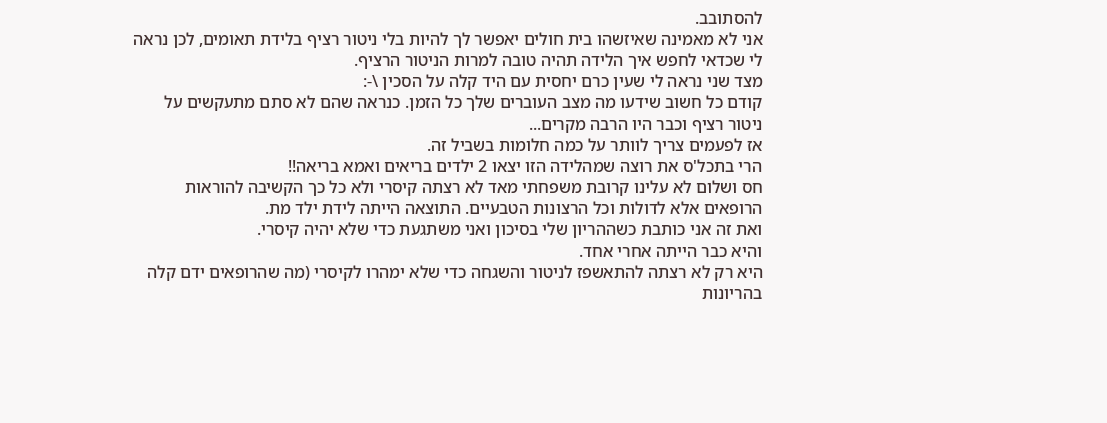להסתובב.
אני לא מאמינה שאיזשהו בית חולים יאפשר לך להיות בלי ניטור רציף בלידת תאומים, לכן נראה לי שכדאי לחפש איך הלידה תהיה טובה למרות הניטור הרציף.
מצד שני נראה לי שעין כרם יחסית עם היד קלה על הסכין \-:
קודם כל חשוב שידעו מה מצב העוברים שלך כל הזמן. כנראה שהם לא סתם מתעקשים על ניטור רציף וכבר היו הרבה מקרים...
אז לפעמים צריך לוותר על כמה חלומות בשביל זה.
הרי בתכל'ס את רוצה שמהלידה הזו יצאו 2 ילדים בריאים ואמא בריאה!!
חס ושלום לא עלינו קרובת משפחתי מאד לא רצתה קיסרי ולא כל כך הקשיבה להוראות הרופאים אלא לדולות וכל הרצונות הטבעיים. התוצאה הייתה לידת ילד מת.
ואת זה אני כותבת כשההריון שלי בסיכון ואני משתגעת כדי שלא יהיה קיסרי.
והיא כבר הייתה אחרי אחד.
היא רק לא רצתה להתאשפז לניטור והשגחה כדי שלא ימהרו לקיסרי (מה שהרופאים ידם קלה בהריונות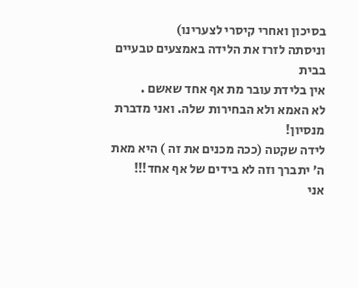בסיכון ואחרי קיסרי לצערינו)
וניסתה לזרז את הלידה באמצעים טבעיים בבית
אין בלידת עובר מת אף אחד שאשם .
לא האמא ולא הבחירות שלה. ואני מדברת מנסיון!
לידה שקטה (ככה מכנים את זה ) היא מאת ה' יתברך וזה לא בידים של אף אחד!!!
אני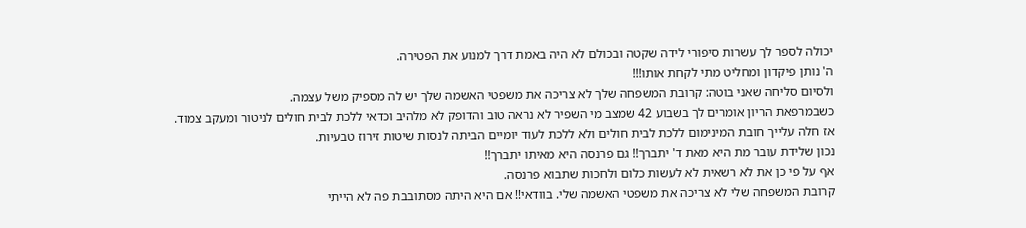יכולה לספר לך עשרות סיפורי לידה שקטה ובכולם לא היה באמת דרך למנוע את הפטירה.
ה' נותן פיקדון ומחליט מתי לקחת אותו!!!
ולסיום סליחה שאני בוטה: קרובת המשפחה שלך לא צריכה את משפטי האשמה שלך יש לה מספיק משל עצמה.
כשבמרפאת הריון אומרים לך בשבוע 42 שמצב מי השפיר לא נראה טוב והדופק לא מלהיב וכדאי ללכת לבית חולים לניטור ומעקב צמוד.
אז חלה עלייך חובת המינימום ללכת לבית חולים ולא ללכת לעוד יומיים הביתה לנסות שיטות זירוז טבעיות.
נכון שלידת עובר מת היא מאת ד' יתברך!! גם פרנסה היא מאיתו יתברך!!
אף על פי כן את לא רשאית לא לעשות כלום ולחכות שתבוא פרנסה.
קרובת המשפחה שלי לא צריכה את משפטי האשמה שלי. בוודאי!! אם היא היתה מסתובבת פה לא הייתי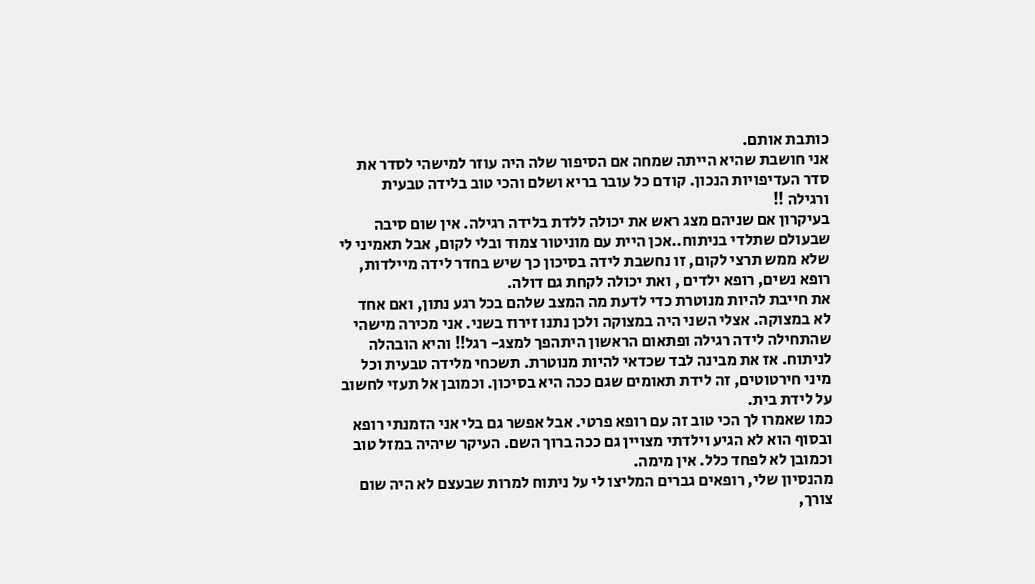כותבת אותם.
אני חושבת שהיא הייתה שמחה אם הסיפור שלה היה עוזר למישהי לסדר את סדר העדיפויות הנכון. קודם כל עובר בריא ושלם והכי טוב בלידה טבעית ורגילה !!
בעיקרון אם שניהם מצג ראש את יכולה ללדת בלידה רגילה. אין שום סיבה שבעולם שתלדי בניתוח..אכן היית עם מוניטור צמוד ובלי לקום, אבל תאמיני לי שלא ממש תרצי לקום, זו נחשבת לידה בסיכון כך שיש בחדר לידה מיילדות, רופא נשים, רופא ילדים , ואת יכולה לקחת גם דולה.
את חייבת להיות מנוטרת כדי לדעת מה המצב שלהם בכל רגע נתון, ואם אחד לא במצוקה. אצלי השני היה במצוקה ולכן נתנו זירוז בשני. אני מכירה מישהי שהתחילה לידה רגילה ופתאום הראשון היתהפך למצג- רגל!! והיא הובהלה לניתוח. אז את מבינה לבד שכדאי להיות מנוטרת. תשכחי מלידה טבעית וכל מיני חירטוטים, זה לידת תאומים שגם ככה היא בסיכון. וכמובן אל תעזי לחשוב על לידת בית.
כמו שאמרו לך הכי טוב זה עם רופא פרטי. אבל אפשר גם בלי אני הזמנתי רופא ובסוף הוא לא הגיע וילדתי מצויין גם ככה ברוך השם. העיקר שיהיה במזל טוב וכמובן לא לפחד כלל. אין מימה.
מהנסיון שלי, רופאים גברים המליצו לי על ניתוח למרות שבעצם לא היה שום צורך,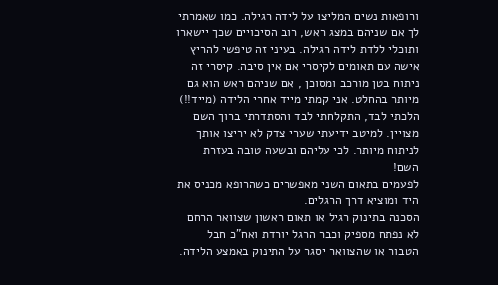ורופאות נשים המליצו על לידה רגילה. כמו שאמרתי לך אם שניהם במצג ראש, רוב הסיכויים שכך יישארו ותוכלי ללדת לידה רגילה. בעיני זה טיפשי להריץ אישה עם תאומים לקיסרי אם אין סיבה. קיסרי זה ניתוח בטן מורכב ומסוכן , אם שניהם ראש הוא גם מיותר בהחלט. אני קמתי מייד אחרי הלידה (מייד!!) הלכתי לבד, התקלחתי לבד והסתדרתי ברוך השם מצויין. למיטב ידיעתי שערי צדק לא יריצו אותך לניתוח מיותר. לכי עליהם ובשעה טובה בעזרת השם!
לפעמים בתאום השני מאפשרים כשהרופא מכניס את היד ומוציא דרך הרגלים.
הסכנה בתינוק רגיל או תאום ראשון שצוואר הרחם לא נפתח מספיק וכבר הרגל יורדת ואח"כ חבל הטבור או שהצוואר יסגר על התינוק באמצע הלידה.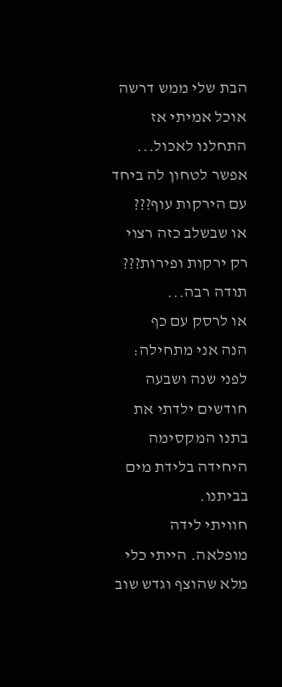הבת שלי ממש דרשה אוכל אמיתי אז התחלנו לאכול...
אפשר לטחון לה ביחד עם הירקות עוף???
או שבשלב כזה רצוי רק ירקות ופירות???
תודה רבה...
או לרסק עם כף
הנה אני מתחילה:
לפני שנה ושבעה חודשים ילדתי את בתנו המקסימה היחידה בלידת מים בביתנו.
חוויתי לידה מופלאה. הייתי כלי מלא שהוצף וגדש שוב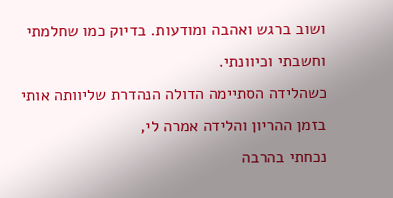ושוב ברגש ואהבה ומודעות. בדיוק כמו שחלמתי וחשבתי וכיוונתי.
כשהלידה הסתיימה הדולה הנהדרת שליוותה אותי בזמן ההריון והלידה אמרה לי,
נכחתי בהרבה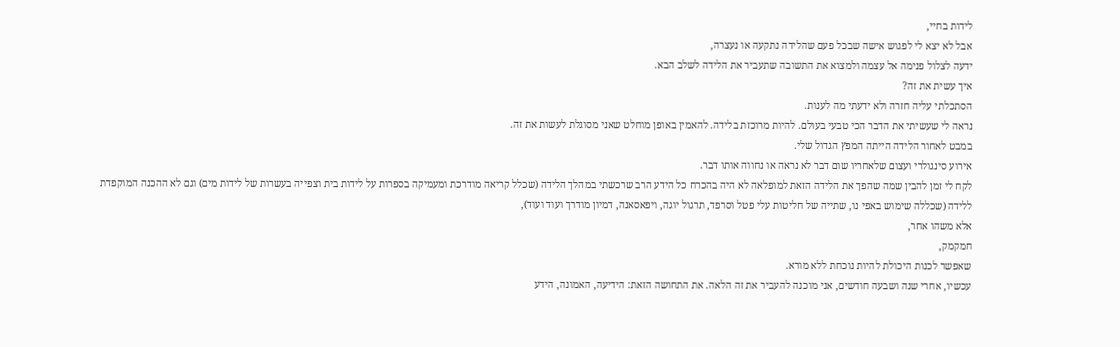לידות בחיי,
אבל לא יצא לי לפגוש אישה שבכל פעם שהלידה נתקעה או נעצרה,
ידעה לצלול פנימה אל עצמה ולמצוא את התשובה שתעביר את הלידה לשלב הבא.
איך עשית את זה?
הסתכלתי עליה חזרה ולא ידעתי מה לענות.
נראה לי שעשיתי את הדבר הכי טבעי בעולם. להיות מרוכזת בלידה. להאמין באופן מוחלט שאני מסוגלת לעשות את זה.
במבט לאחור הלידה הייתה המפץ הגדול שלי.
אירוע סינגולרי ועצום שלאחריו שום דבר לא נראה או נחווה אותו דבר.
לקח לי זמן להבין שמה שהפך את הלידה הזאת למופלאה לא היה בהכרח כל הידע הרב שרכשתי במהלך הלידה (שכלל קריאה מודרכת ומעמיקה בספרות על לידות בית וצפייה בעשרות של לידות מים) וגם לא ההכנה המוקפדת ללידה (שכללה שימוש באפי נו, שתייה של חליטות עלי פטל וסרפד, תרגול יוגה, ויפאסאנה, דמיון מודרך ועוד ועוד),
אלא משהו אחר,
חמקמק,
שאפשר לכנות היכולת להיות נוכחת ללא מורא.
עכשיו, אחרי שנה ושבעה חודשים, אני מוכנה להעביר את זה הלאה. את התחושה הזאת: הידיעה, האמונה, הידע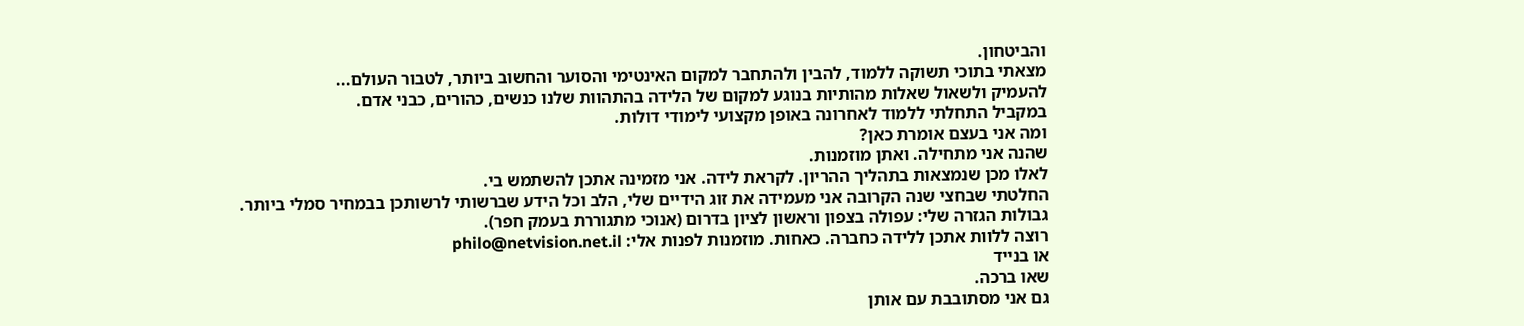והביטחון.
מצאתי בתוכי תשוקה ללמוד, להבין ולהתחבר למקום האינטימי והסוער והחשוב ביותר, לטבור העולם...
להעמיק ולשאול שאלות מהותיות בנוגע למקום של הלידה בהתהוות שלנו כנשים, כהורים, כבני אדם.
במקביל התחלתי ללמוד לאחרונה באופן מקצועי לימודי דולות.
ומה אני בעצם אומרת כאן?
שהנה אני מתחילה. ואתן מוזמנות.
לאלו מכן שנמצאות בתהליך ההריון. לקראת לידה. אני מזמינה אתכן להשתמש בי.
החלטתי שבחצי שנה הקרובה אני מעמידה את זוג הידיים שלי, הלב וכל הידע שברשותי לרשותכן בבמחיר סמלי ביותר.
גבולות הגזרה שלי: עפולה בצפון וראשון לציון בדרום (אנוכי מתגוררת בעמק חפר).
רוצה ללוות אתכן ללידה כחברה. כאחות. מוזמנות לפנות אלי: philo@netvision.net.il
או בנייד
שאו ברכה.
גם אני מסתובבת עם אותן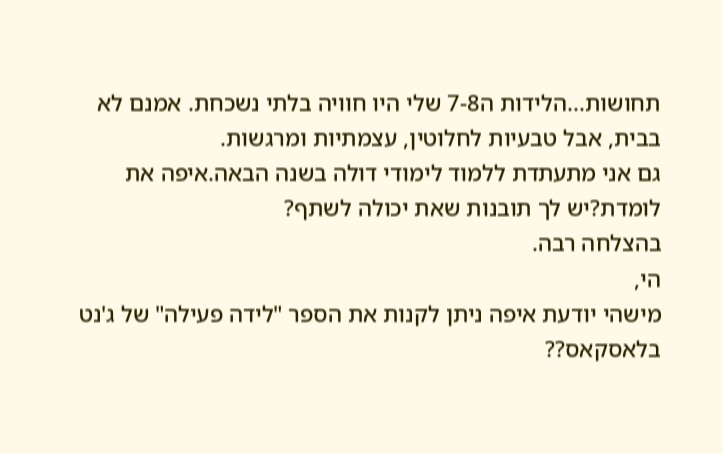תחושות...הלידות ה7-8 שלי היו חוויה בלתי נשכחת. אמנם לא בבית, אבל טבעיות לחלוטין, עצמתיות ומרגשות.
גם אני מתעתדת ללמוד לימודי דולה בשנה הבאה.איפה את לומדת?יש לך תובנות שאת יכולה לשתף?
בהצלחה רבה.
הי,
מישהי יודעת איפה ניתן לקנות את הספר "לידה פעילה" של ג'נט בלאסקאס??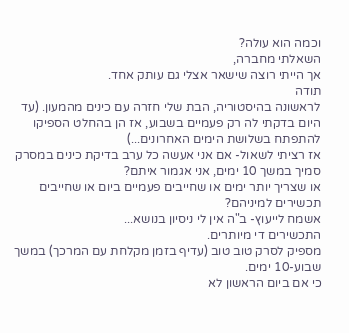וכמה הוא עולה?
השאלתי מחברה,
אך הייתי רוצה שישאר אצלי גם עותק אחד.
תודה
לראשונה בהיסטוריה, הבת שלי חזרה עם כינים מהמעון. (עד היום בדקתי לה רק פעמיים בשבוע, אז הן בהחלט הספיקו להתפתח בשלושת הימים האחרונים...)
אז רציתי לשאול- אם אני אעשה כל ערב בדיקת כינים במסרק סמיך במשך 10 ימים, אני אגמור איתם?
או שצריך יותר ימים או שחייבים פעמיים ביום או שחייבים תכשירים למיניהם?
אשמח לייעוץ- ב"ה אין לי ניסיון בנושא...
התכשירים די מיותרים.
מספיק לסרק טוב טוב (עדיף בזמן מקלחת עם המרכך) במשך שבוע-10 ימים.
כי אם ביום הראשון לא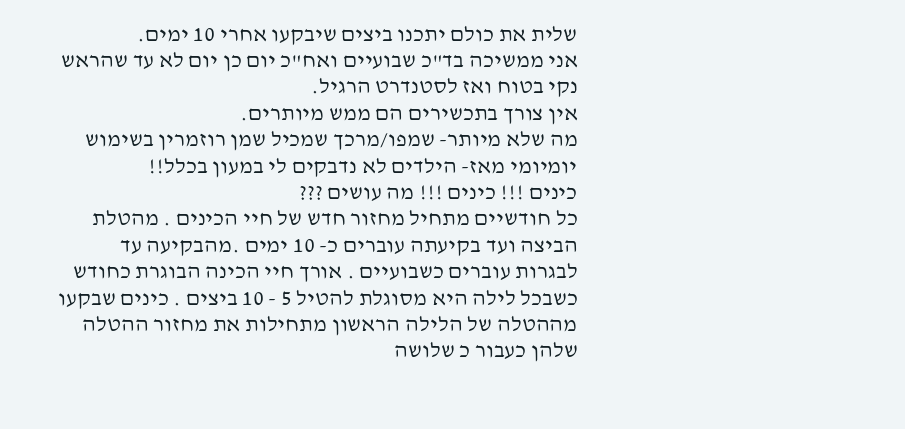שלית את כולם יתכנו ביצים שיבקעו אחרי 10 ימים.
אני ממשיכה בד"כ שבועיים ואח"כ יום כן יום לא עד שהראש נקי בטוח ואז לסטנדרט הרגיל.
אין צורך בתכשירים הם ממש מיותרים.
מה שלא מיותר- שמפו/מרכך שמכיל שמן רוזמרין בשימוש יומיומי מאז- הילדים לא נדבקים לי במעון בכלל!!
כינים !!! כינים !!! מה עושים ???
כל חודשיים מתחיל מחזור חדש של חיי הכינים . מהטלת הביצה ועד בקיעתה עוברים כ- 10 ימים .מהבקיעה עד לבגרות עוברים כשבועיים . אורך חיי הכינה הבוגרת כחודש כשבכל לילה היא מסוגלת להטיל 5 - 10 ביצים . כינים שבקעו מההטלה של הלילה הראשון מתחילות את מחזור ההטלה שלהן כעבור כ שלושה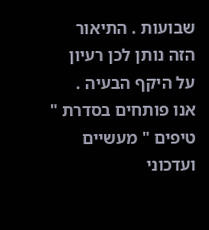שבועות . התיאור הזה נותן לכן רעיון על היקף הבעיה .
אנו פותחים בסדרת " טיפים " מעשיים ועדכוני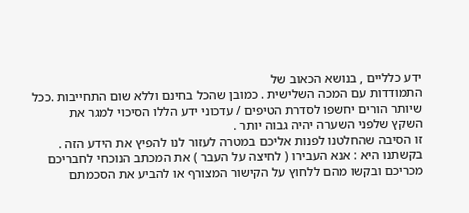ידע כלליים , בנושא הכאוב של
התמודדות עם המכה השלישית . כמובן שהכל בחינם וללא שום התחייבות .ככל שיותר הורים יחשפו לסדרת הטיפים / עדכוני ידע הללו הסיכוי למגר את
השקץ שלפני השערה יהיה גבוה יותר .
זו הסיבה שהחלטנו לפנות אליכם במטרה לעזור לנו להפיץ את הידע הזה .
בקשתנו היא : אנא העבירו ( לחיצה על העבר ) את המכתב הנוכחי לחבריכם מכריכם ובקשו מהם ללחוץ על הקישור המצורף או להביע את הסכמתם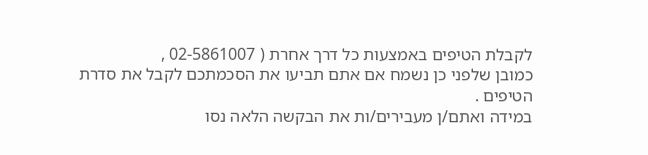לקבלת הטיפים באמצעות כל דרך אחרת ( 02-5861007 ,
כמובן שלפני כן נשמח אם אתם תביעו את הסכמתכם לקבל את סדרת הטיפים .
במידה ואתם/ן מעבירים/ות את הבקשה הלאה נסו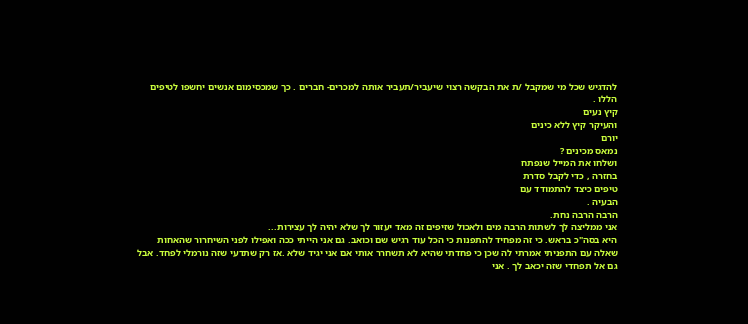להדגיש שכל מי שמקבל /ת את הבקשה רצוי שיעביר/תעביר אותה למכרים- חברים . כך שמכסימום אנשים יחשפו לטיפים הללו .
קיץ נעים
והעיקר קיץ ללא כינים
יורם
נמאס מכינים ?
ושלחו את המייל שנפתח
בחזרה , כדי לקבל סדרת
טיפים כיצד להתמודד עם
הבעיה .
הרבה הרבה נחת.
אני ממליצה לך לשתות הרבה מים ולאכול שזיפים זה מאד יעזור לך שלא יהיה לך עצירות...
היא בסה"כ בראש. כי זה מפחיד להתפנות כי הכל עוד רגיש שם וכואב. גם אני הייתי ככה ואפילו לפני השיחרור שהאחות שאלה עם התפניתי אמרתי לה שכן כי פחדתי שהיא לא תשחרר אותי אם אני יגיד שלא .אז רק שתדעי שזה נורמלי לפחד. אבל גם אל תפחדי שזה יכאב לך . אני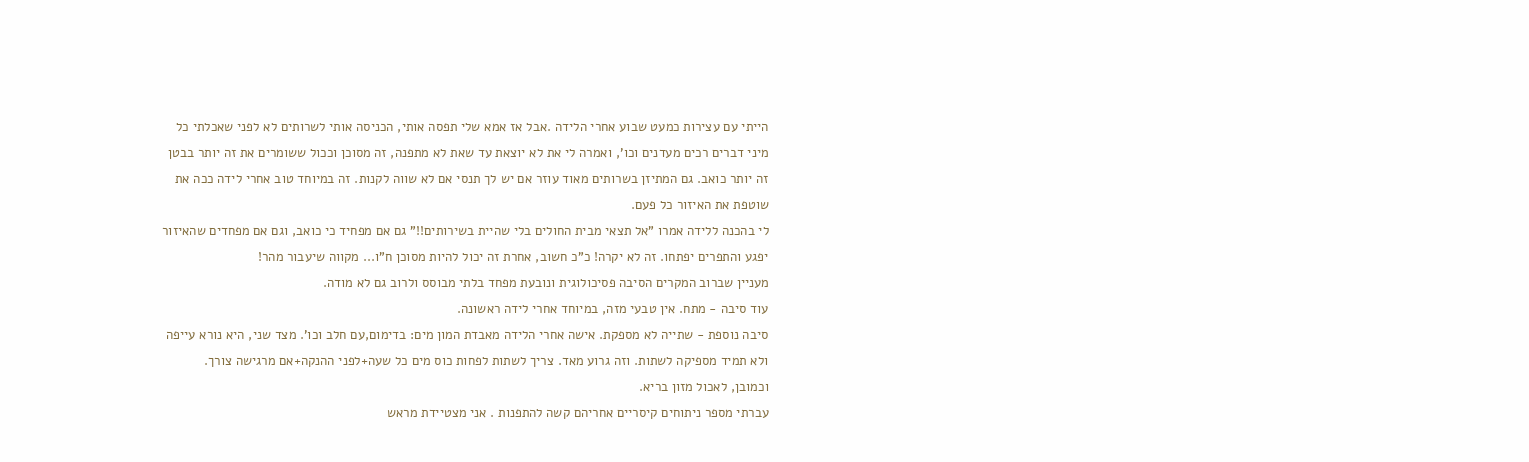הייתי עם עצירות כמעט שבוע אחרי הלידה .אבל אז אמא שלי תפסה אותי, הכניסה אותי לשרותים לא לפני שאכלתי כל מיני דברים רכים מעדנים וכו', ואמרה לי את לא יוצאת עד שאת לא מתפנה, זה מסוכן וככול ששומרים את זה יותר בבטן זה יותר כואב. גם המתיזן בשרותים מאוד עוזר אם יש לך תנסי אם לא שווה לקנות. זה במיוחד טוב אחרי לידה ככה את שוטפת את האיזור כל פעם.
לי בהכנה ללידה אמרו "אל תצאי מבית החולים בלי שהיית בשירותים!!" גם אם מפחיד כי כואב, וגם אם מפחדים שהאיזור יפגע והתפרים יפתחו. זה לא יקרה! כ"כ חשוב, אחרת זה יכול להיות מסוכן ח"ו... מקווה שיעבור מהר!
מעניין שברוב המקרים הסיבה פסיכולוגית ונובעת מפחד בלתי מבוסס ולרוב גם לא מודה.
עוד סיבה - מתח. אין טבעי מזה, במיוחד אחרי לידה ראשונה.
סיבה נוספת - שתייה לא מספקת. אישה אחרי הלידה מאבדת המון מים: בדימום,עם חלב וכו'. מצד שני, היא נורא עייפה ולא תמיד מספיקה לשתות. וזה גרוע מאד. צריך לשתות לפחות כוס מים כל שעה+לפני ההנקה+אם מרגישה צורך.
וכמובן, לאכול מזון בריא.
עברתי מספר ניתוחים קיסריים אחריהם קשה להתפנות . אני מצטיידת מראש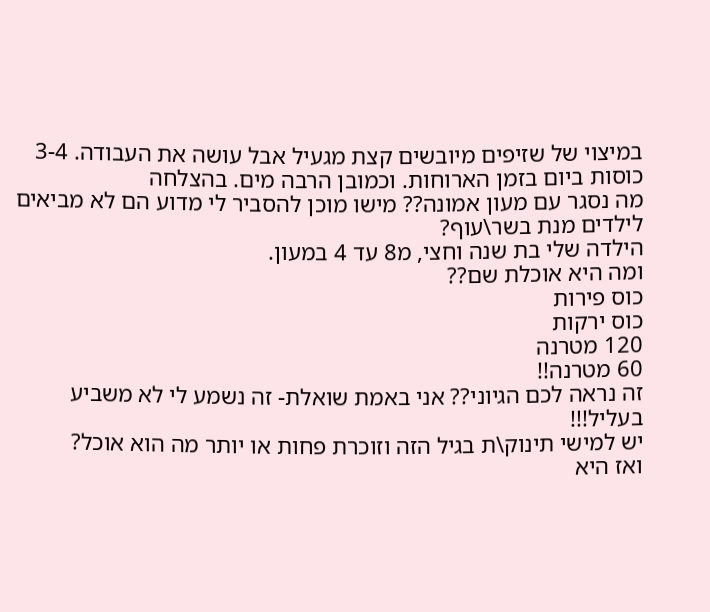במיצוי של שזיפים מיובשים קצת מגעיל אבל עושה את העבודה. 3-4 כוסות ביום בזמן הארוחות. וכמובן הרבה מים. בהצלחה
מה נסגר עם מעון אמונה?? מישו מוכן להסביר לי מדוע הם לא מביאים לילדים מנת בשר\עוף?
הילדה שלי בת שנה וחצי, מ8 עד 4 במעון.
ומה היא אוכלת שם??
כוס פירות
כוס ירקות
120 מטרנה
60 מטרנה!!
זה נראה לכם הגיוני?? אני באמת שואלת- זה נשמע לי לא משביע בעליל!!!
יש למישי תינוק\ת בגיל הזה וזוכרת פחות או יותר מה הוא אוכל?
ואז היא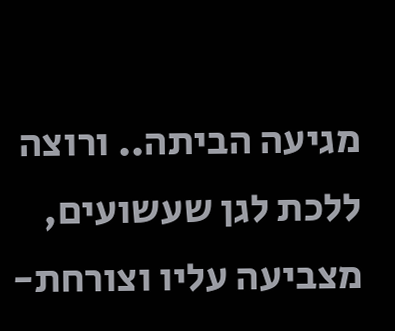מגיעה הביתה.. ורוצה ללכת לגן שעשועים, מצביעה עליו וצורחת-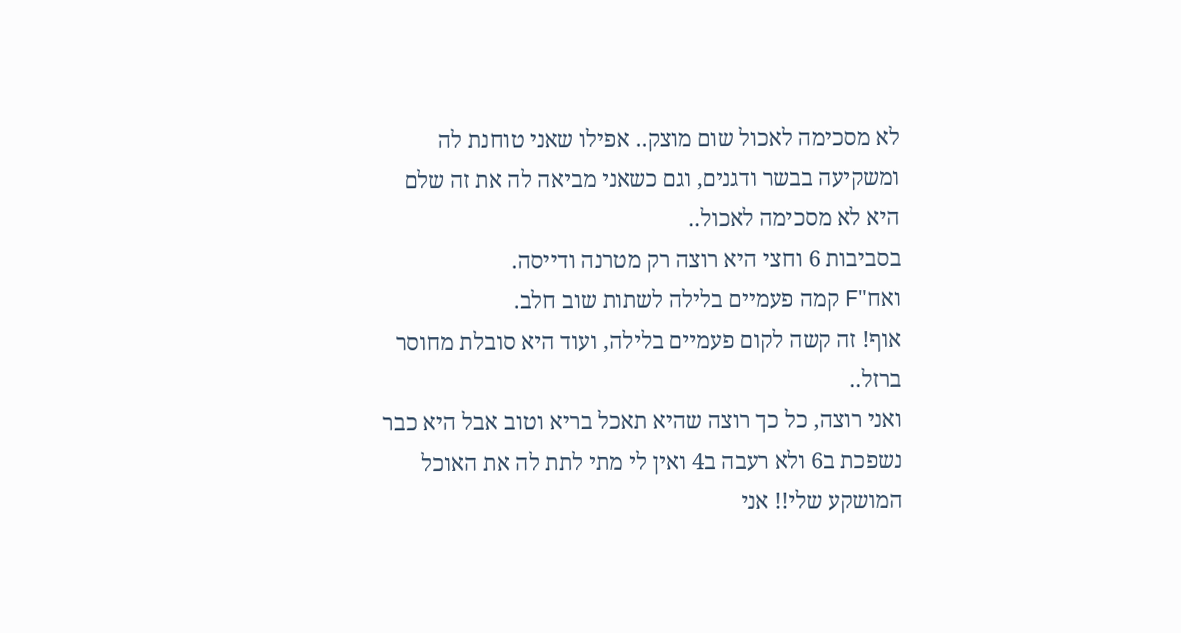לא מסכימה לאכול שום מוצק.. אפילו שאני טוחנת לה ומשקיעה בבשר ודגנים, וגם כשאני מביאה לה את זה שלם היא לא מסכימה לאכול..
בסביבות 6 וחצי היא רוצה רק מטרנה ודייסה.
ואח"F קמה פעמיים בלילה לשתות שוב חלב.
אוף! זה קשה לקום פעמיים בלילה, ועוד היא סובלת מחוסר ברזל..
ואני רוצה, כל כך רוצה שהיא תאכל בריא וטוב אבל היא כבר נשפכת ב6 ולא רעבה ב4 ואין לי מתי לתת לה את האוכל המושקע שלי!! אני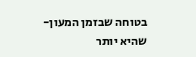בטוחה שבזמן המעון- שהיא יותר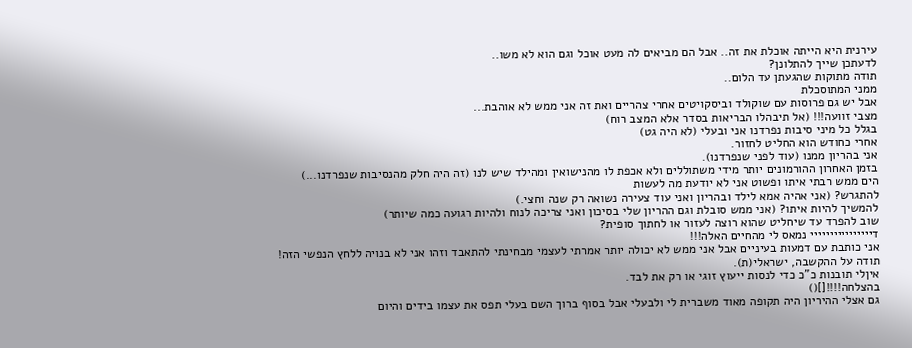עירנית היא הייתה אוכלת את זה.. אבל הם מביאים לה מעט אוכל וגם הוא לא משו..
לדעתכן שייך להתלונן?
תודה מתוקות שהגעתן עד הלום..
ממני המתוסכלת
אבל יש גם פרוסות עם שוקולד וביסקויטים אחרי צהריים ואת זה אני ממש לא אוהבת...
מצבי זוועה!!! (אל תיבהלו הבריאות בסדר אלא המצב רוח)
בגלל כל מיני סיבות נפרדנו אני ובעלי (לא היה גט)
אחרי כחודש הוא החליט לחזור.
אני בהריון ממנו (עוד לפני שנפרדנו).
בזמן האחרון ההורמונים יותר מידי משתוללים ולא אכפת לו מהנישואין ומהילד שיש לנו (זה היה חלק מהנסיבות שנפרדנו...)
הים ממש רבתי איתו ופשוט אני לא יודעת מה לעשות
להתגרש? (אני אהיה אמא לילד ובהריון ואני עוד צעירה נשואה רק שנה וחצי.)
להמשיך להיות איתו? (אני ממש סובלת וגם ההריון שלי בסיכון ואני צריכה לנוח ולהיות רגועה כמה שיותר)
שוב להפרד עד שיחליט שהוא רוצה לעזור או לחתוך סופית?
דיייייייייייייייי נמאס לי מהחיים האלה!!!
אני כותבת עם דמעות בעיניים אבל אני ממש לא יכולה יותר אמרתי לעצמי מבחינתי להתאבד וזהו אני לא בנויה ללחץ הנפשי הזה!
תודה על ההקשבה, ישראלי(ת).
איןלי תובנות כ"כ כדי לנסות ייעוץ זוגי או רק את לבד.
בהצלחה!!!![]()
גם אצלי ההיריון היה תקופה מאוד משברית לי ולבעלי אבל בסוף ברוך השם בעלי תפס את עצמו בידים והיום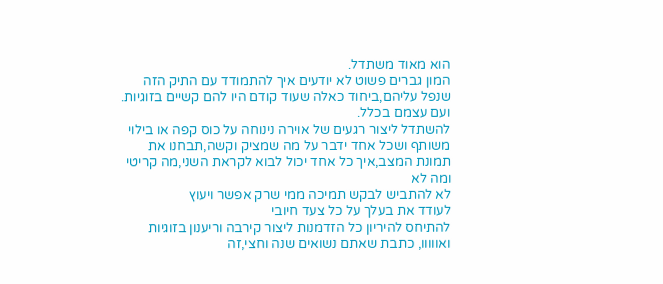הוא מאוד משתדל.
המון גברים פשוט לא יודעים איך להתמודד עם התיק הזה שנפל עליהם,ביחוד כאלה שעוד קודם היו להם קשיים בזוגיות.
ועם עצמם בכלל.
להשתדל ליצור רגעים של אוירה נינוחה על כוס קפה או בילוי משותף ושכל אחד ידבר על מה שמציק וקשה,תבחנו את תמונת המצב,איך כל אחד יכול לבוא לקראת השני,מה קריטי ומה לא
לא להתביש לבקש תמיכה ממי שרק אפשר ויעוץ
לעודד את בעלך על כל צעד חיובי
להתיחס להיריון כל הזדמנות ליצור קירבה וריענון בזוגיות
ואווווו, כתבת שאתם נשואים שנה וחצי,זה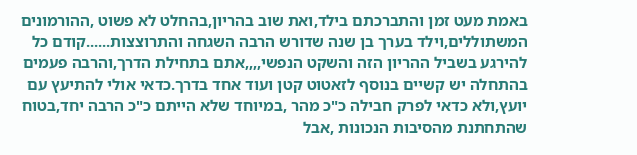באמת מעט זמן והתברכתם בילד,ואת שוב בהריון,בהחלט לא פשוט ,ההורמונים המשתוללים,וילד בערך בן שנה שדורש הרבה השגחה והתרוצצות......קודם כל להירגע בשביל ההריון הזה והשקט הנפשי,,,,אתם בתחילת הדרך,והרבה פעמים בהתחלה יש קשיים בנוסף לזאטוט קטן ועוד אחד בדרך.כדאי אולי להתיעץ עם יועץ,ולא כדאי לפרק חבילה כ"כ מהר ,במיוחד שלא הייתם כ"כ הרבה יחד,בטוח שהתחתנת מהסיבות הנכונות ,אבל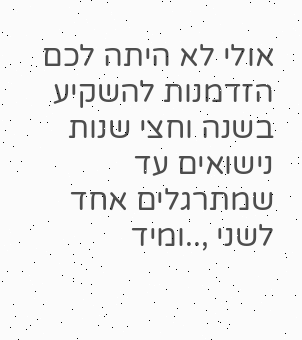אולי לא היתה לכם הזדמנות להשקיע בשנה וחצי שנות נישואים עד שמתרגלים אחד לשני ,..ומיד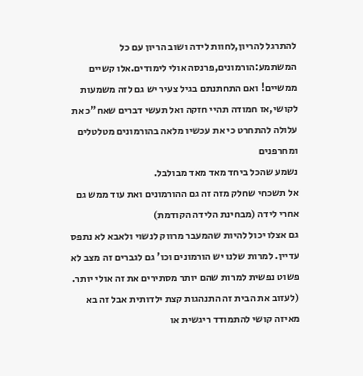להתרגל להריון,לחוות לידה ושוב הריון עם כל המשתמע:הורמונים,פרנסה אולי לימודים.אלו קשיים ממשיים! ואם התחתנתם בגיל צעיר יש גם לזה משמעות לקושי,אז חמודה תהיי חזקה ואל תעשי דברים שאח"כ את עלולה להתחרט כי את עכשיו מלאה בהורמונים מטלטלים ומחרפנים
נשמע שהכל ביחד מאד מאד מבולבל.
אל תשכחי שחלק מזה זה גם ההורמונים ואת עוד ממש גם אחרי לידה (מבחינת הלידה הקודמת)
גם אצלו יכול להיות שהמעבר מרווק לנשוי ולאבא לא נתפס עדיין. למרות שלנו יש הורמונים וכו' גם לגברים זה מצב לא פשוט נפשית למרות שהם יותר מסתירים את זה אולי יותר. (לעזוב את הבית זה התנהגות קצת ילדותית אבל זה בא מאיזה קושי להתמודד ריגשית או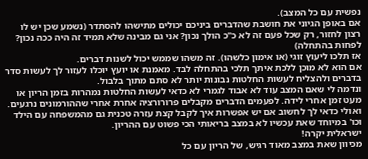נפשית עם כל המצב).
אם באופן הגיוני את חושבת שהדברים ביניכם יכולים מתישהו להסתדר (נשמע שכן יש לו רצון לחזור, רק שכל פעם זה לא כ"כ הולך נכון? אני גם מבינה שלא תמיד זה היה ככה נכון? לפחות בהתחלה)
אז תלכו ליעוץ זוגי (או אימון כלשהו). זה משהו שממש יכול לשנות דברים.
אם הוא לא מוכן ללכת איתך תלכי בהתחלה לבד. מאמנת או יועץ יוכלו לעזור לך לעשות סדר בדברים ולהצליח לעשות החלטות נבונות יותר לא סתם מתוך בלבול.
ונדמה לי שאם המצב עוד לא אבוד לגמרי לא כדאי לעשות החלטות נמהרות בזמן הריון או מעט זמן אחרי לידה. לפעמים הדברים מקבלים פרורורציה אחרת אחרי שההורמונים נרגעים.
ואולי כדאי לך לחשוב אם יש אפשרות איך לקבל קצת עזרה טכנית גם מהמשפחה עם הילד וכו' במיוחד שאת עכשיו לא במצב בריאותי הכי פשוט עם ההריון.
ישראלית יקרה!
מכיוון שאת במצב מאוד רגיש, של הריון עם כל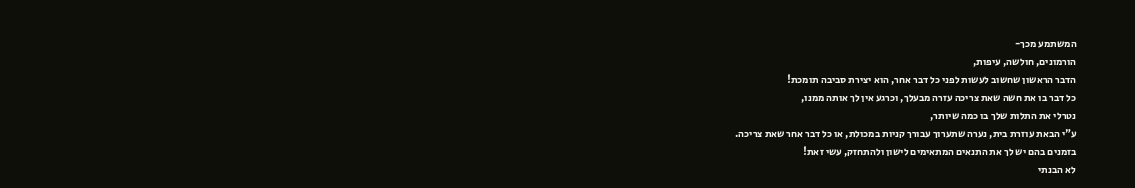המשתמע מכך-
הורמונים, חולשה, עיפות,
הדבר הראשון שחשוב לעשות לפני כל דבר אחר, הוא יצירת סביבה תומכת!
כל דבר בו את חשה שאת צריכה עזרה מבעלך, וכרגע אין לך אותה ממנו,
נטרלי את התלות שלך בו כמה שיותר,
ע"י הבאת עוזרת בית, נערה שתערוך עבורך קניות במכולת, או כל דבר אחר שאת צריכה.
בזמנים בהם יש לך את התנאים המתאימים לישון ולהתחזק, עשי זאת!
לא הבנתי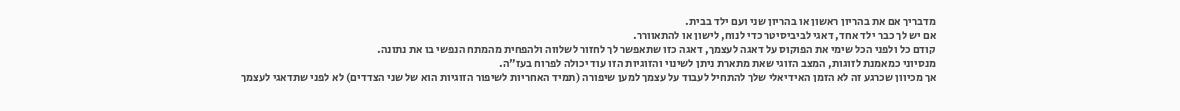מדבריך אם את בהריון ראשון או בהריון שני ועם ילד בבית.
אם יש לך כבר ילד אחד, דאגי לביביסיטר כדי לנוח, לישון או להתאוורר.
קודם כל ולפני הכל שימי את הפוקוס על דאגה לעצמך, דאגה כזו שתאפשר לך לחזור לשלווה ולהפחית מהמתח הנפשי בו את נתונה.
מנסיוני כמאמנת לזוגות, המצב הזוגי שאת מתארת ניתן לשינוי והזוגיות הזו עוד יכולה לפרוח בעז"ה.
אך מכיוון שכרגע זה לא הזמן האידיאלי שלך להתחיל לעבוד על עצמך למען שיפורה (תמיד האחריות לשיפור הזוגיות הוא של שני הצדדים) לא לפני שתדאגי לעצמך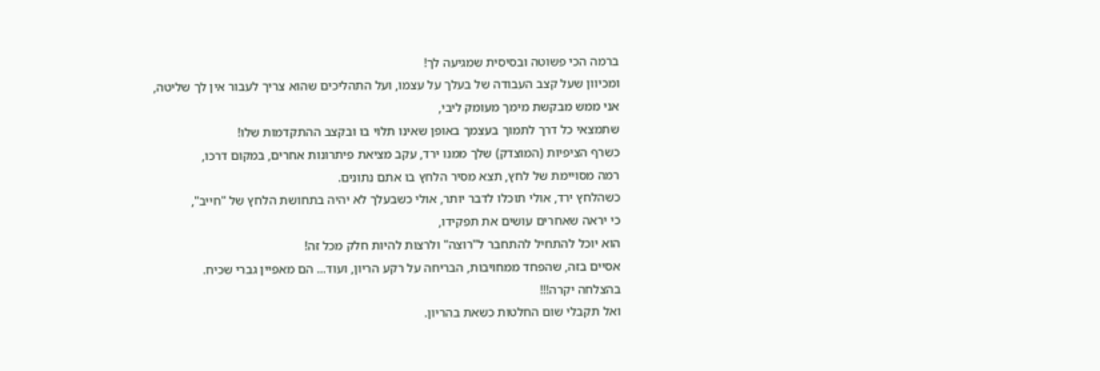ברמה הכי פשוטה ובסיסית שמגיעה לך!
ומכיוון שעל קצב העבודה של בעלך על עצמו, ועל התהליכים שהוא צריך לעבור אין לך שליטה,
אני ממש מבקשת מימך מעומק ליבי,
שתמצאי כל דרך לתמוך בעצמך באופן שאינו תלוי בו ובקצב ההתקדמות שלו!
כשרף הציפיות (המוצדק) שלך ממנו ירד, עקב מציאת פיתרונות אחרים, במקום דרכו,
רמה מסויימת של לחץ, תצא מסיר הלחץ בו אתם נתונים.
כשהלחץ ירד, אולי תוכלו לדבר יותר, אולי כשבעלך לא יהיה בתחושת הלחץ של "חייב",
כי יראה שאחרים עושים את תפקידו,
הוא יוכל להתחיל להתחבר ל"רוצה" ולרצות להיות חלק מכל זה!
אסיים בזה, שהפחד ממחויבות, הבריחה על רקע הריון, ועוד... הם מאפיין גברי שכיח.
בהצלחה יקרה!!!
ואל תקבלי שום החלטות כשאת בהריון.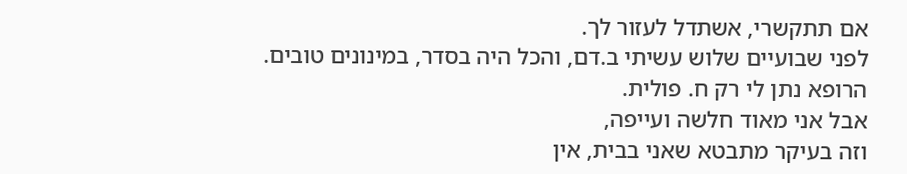אם תתקשרי, אשתדל לעזור לך.
לפני שבועיים שלוש עשיתי ב.דם, והכל היה בסדר, במינונים טובים.
הרופא נתן לי רק ח. פולית.
אבל אני מאוד חלשה ועייפה,
וזה בעיקר מתבטא שאני בבית, אין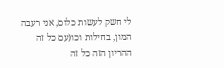לי חשק לעשות כלום, אני רעבה המון, בחילות וכו(עם כל זה ההריון הזה כל זה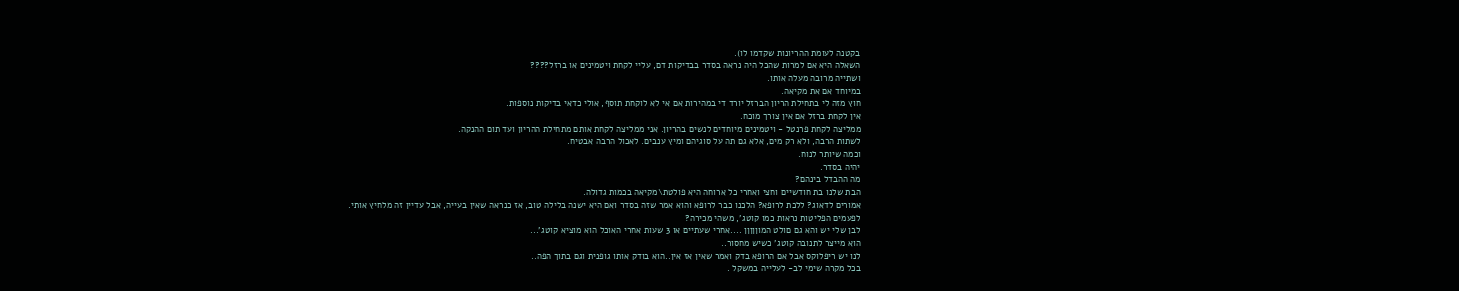בקטנה לעומת ההריונות שקדמו לו).
השאלה היא אם למרות שהכל היה נראה בסדר בבדיקות דם, עליי לקחת ויטמינים או ברזל????
ושתייה מרובה מעלה אותו.
במיוחד אם את מקיאה.
חוץ מזה לי בתחילת הריון הברזל יורד די במהירות אם אי לא לוקחת תוסף, אולי כדאי בדיקות נוספות.
אין לקחת ברזל אם אין צורך מוכח.
ממליצה לקחת פרנטל - ויטמינים מיוחדים לנשים בהריון. אני ממליצה לקחת אותם מתחילת ההריון ועד תום ההנקה.
לשתות הרבה, ולא רק מים, אלא גם תה על סוגיהם ומיץ ענבים. לאכול הרבה אבטיח.
וכמה שיותר לנוח.
יהיה בסדר.
מה ההבדל בינהם?
הבת שלנו בת חודשיים וחצי ואחרי כל ארוחה היא פולטת\מקיאה בכמות גדולה.
אמורים לדאוג? ללכת לרופא? הלכנו כבר לרופא והוא אמר שזה בסדר ואם היא ישנה בלילה טוב, אז כנראה שאין בעייה, אבל עדיין זה מלחיץ אותי.
לפעמים הפליטות נראות כמו קוטג', משהי מכירה?
לבן שלי יש והא גם םולט המוןןןןן ....אחרי שעתיים או 3 שעות אחרי האוכל הוא מוציא קוטג'...
הוא מייצר לתנובה קוטג' כשיש מחסור..
לנו יש ריפלוקס אבל אם הרופא בדק ואמר שאין אז אין..הוא בודק אותו גופנית וגם בתוך הפה..
בכל מקרה שימי לב- לעלייה במשקל .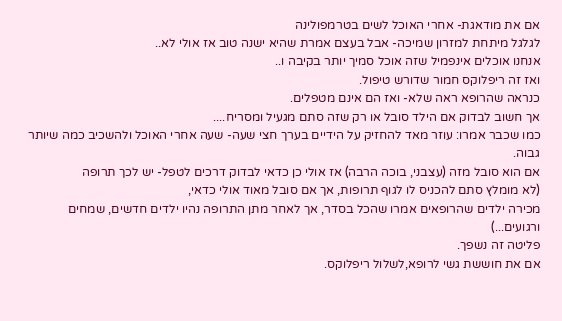אם את מודאגת- אחרי האוכל לשים בטרמפולינה
לגלגל מיתחת למזרון שמיכה- אבל בעצם אמרת שהיא ישנה טוב אז אולי לא..
אנחנו אוכלים אינפמיל שזה אוכל סמיך יותר בקיבה ו..
ואז זה ריפלוקס חמור שדורש טיפול.
כנראה שהרופא ראה שלא- ואז הם אינם מטפלים.
אך חשוב לבדוק אם הילד סובל או רק שזה סתם מגעיל ומסריח....
כמו שכבר אמרו: עוזר מאד להחזיק על הידיים בערך חצי שעה- שעה אחרי האוכל ולהשכיב כמה שיותר גבוה.
אם הוא סובל מזה (עצבני, בוכה הרבה) אז אולי כן כדאי לבדוק דרכים לטפל- יש לכך תרופה
(לא מומלץ סתם להכניס לו לגוף תרופות, אך אם סובל מאוד אולי כדאי,
מכירה ילדים שהרופאים אמרו שהכל בסדר, אך לאחר מתן התרופה נהיו ילדים חדשים, שמחים ורגועים...)
פליטה זה נשפך.
אם את חוששת גשי לרופא,לשלול ריפלוקס.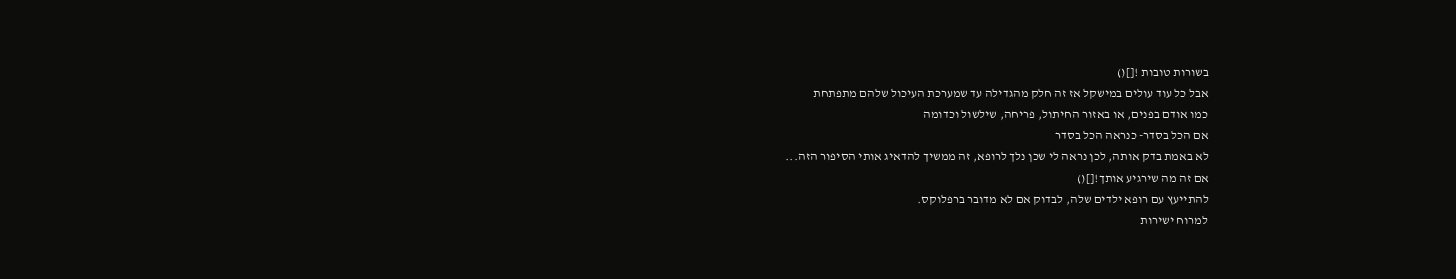בשורות טובות ![]()
אבל כל עוד עולים במישקל אז זה חלק מהגדילה עד שמערכת העיכול שלהם מתפתחת
כמו אודם בפנים, או באזור החיתול, פריחה, שילשול וכדומה
אם הכל בסדר- כנראה הכל בסדר
לא באמת בדק אותה, לכן נראה לי שכן נלך לרופא, זה ממשיך להדאיג אותי הסיפור הזה...
אם זה מה שירגיע אותך![]()
להתייעץ עם רופא ילדים שלה, לבדוק אם לא מדובר ברפלוקס.
למרוח ישירות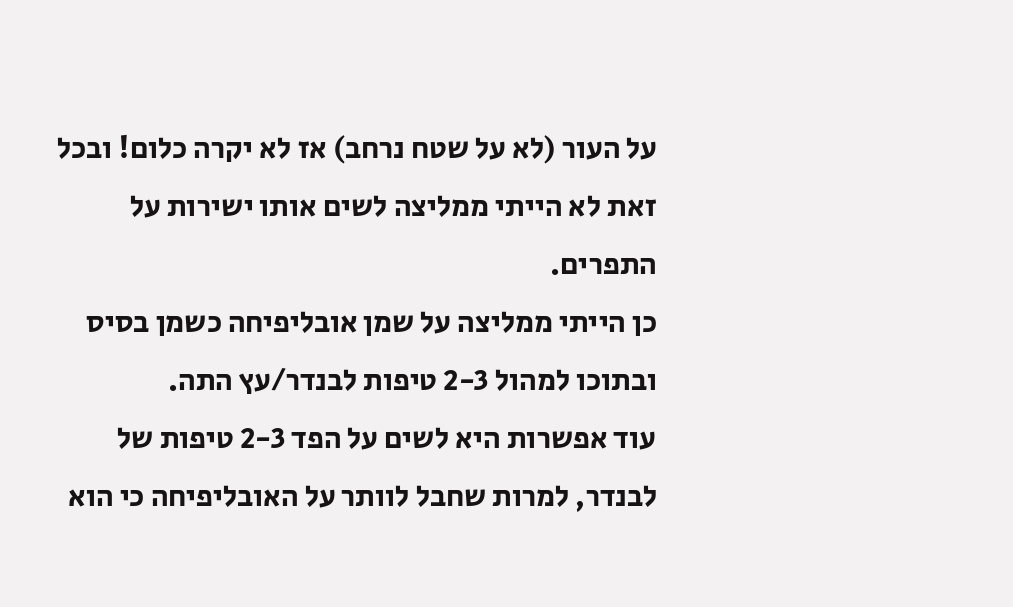על העור (לא על שטח נרחב) אז לא יקרה כלום! ובכל זאת לא הייתי ממליצה לשים אותו ישירות על התפרים.
כן הייתי ממליצה על שמן אובליפיחה כשמן בסיס ובתוכו למהול 2-3 טיפות לבנדר/עץ התה.
עוד אפשרות היא לשים על הפד 2-3 טיפות של לבנדר, למרות שחבל לוותר על האובליפיחה כי הוא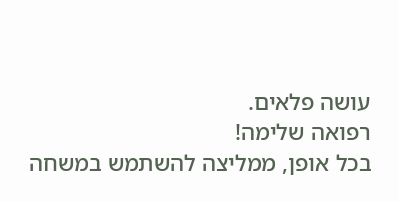עושה פלאים.
רפואה שלימה!
בכל אופן, ממליצה להשתמש במשחה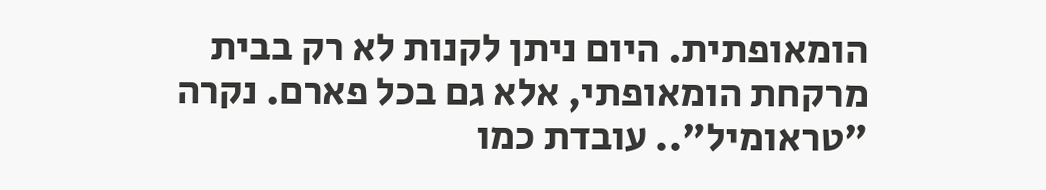הומאופתית. היום ניתן לקנות לא רק בבית מרקחת הומאופתי, אלא גם בכל פארם. נקרה "טראומיל".. עובדת כמו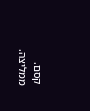קסם. ממליצה.